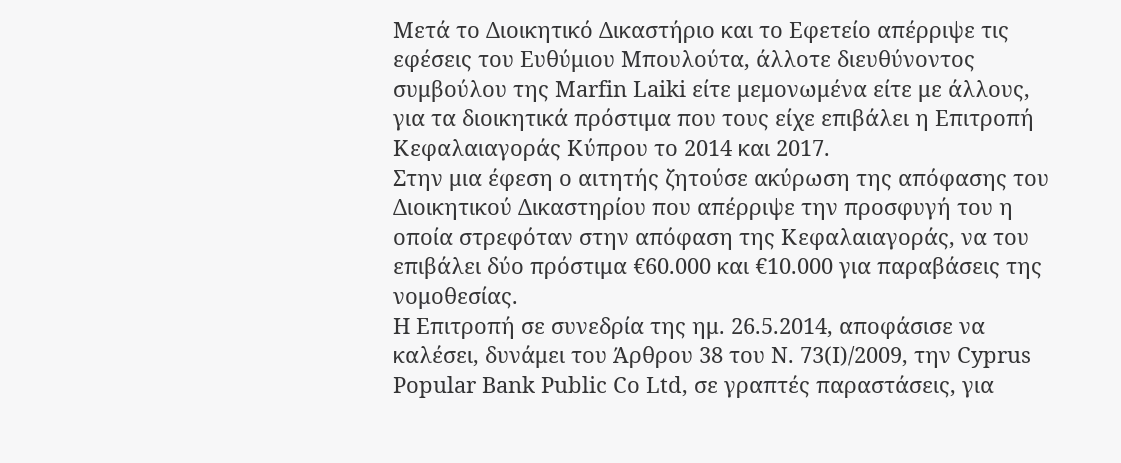Μετά το Διοικητικό Δικαστήριο και το Εφετείο απέρριψε τις εφέσεις του Ευθύμιου Μπουλούτα, άλλοτε διευθύνοντος συμβούλου της Marfin Laiki είτε μεμονωμένα είτε με άλλους, για τα διοικητικά πρόστιμα που τους είχε επιβάλει η Επιτροπή Κεφαλαιαγοράς Κύπρου το 2014 και 2017.
Στην μια έφεση ο αιτητής ζητούσε ακύρωση της απόφασης του Διοικητικού Δικαστηρίου που απέρριψε την προσφυγή του η οποία στρεφόταν στην απόφαση της Κεφαλαιαγοράς, να του επιβάλει δύο πρόστιμα €60.000 και €10.000 για παραβάσεις της νομοθεσίας.
Η Επιτροπή σε συνεδρία της ημ. 26.5.2014, αποφάσισε να καλέσει, δυνάμει του Άρθρου 38 του Ν. 73(Ι)/2009, την Cyprus Popular Bank Public Co Ltd, σε γραπτές παραστάσεις, για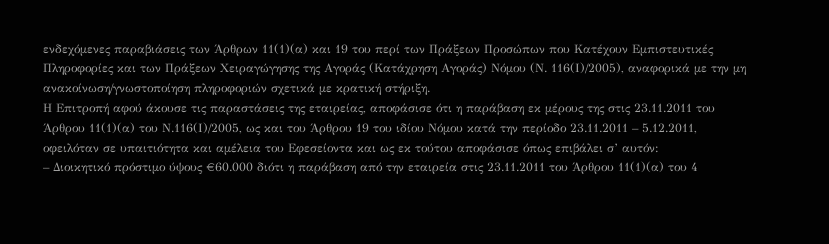ενδεχόμενες παραβιάσεις των Άρθρων 11(1)(α) και 19 του περί των Πράξεων Προσώπων που Κατέχουν Εμπιστευτικές Πληροφορίες και των Πράξεων Χειραγώγησης της Αγοράς (Κατάχρηση Αγοράς) Νόμου (Ν. 116(Ι)/2005), αναφορικά με την μη ανακοίνωση/γνωστοποίηση πληροφοριών σχετικά με κρατική στήριξη.
Η Επιτροπή αφού άκουσε τις παραστάσεις της εταιρείας, αποφάσισε ότι η παράβαση εκ μέρους της στις 23.11.2011 του Άρθρου 11(1)(α) του Ν.116(Ι)/2005, ως και του Άρθρου 19 του ιδίου Νόμου κατά την περίοδο 23.11.2011 – 5.12.2011, οφειλόταν σε υπαιτιότητα και αμέλεια του Εφεσείοντα και ως εκ τούτου αποφάσισε όπως επιβάλει σ’ αυτόν:
– Διοικητικό πρόστιμο ύψους €60.000 διότι η παράβαση από την εταιρεία στις 23.11.2011 του Άρθρου 11(1)(α) του 4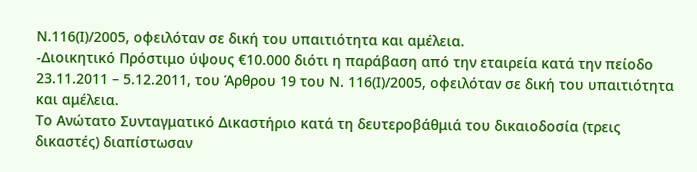Ν.116(Ι)/2005, οφειλόταν σε δική του υπαιτιότητα και αμέλεια.
-Διοικητικό Πρόστιμο ύψους €10.000 διότι η παράβαση από την εταιρεία κατά την πείοδο 23.11.2011 – 5.12.2011, του Άρθρου 19 του Ν. 116(Ι)/2005, οφειλόταν σε δική του υπαιτιότητα και αμέλεια.
Το Ανώτατο Συνταγματικό Δικαστήριο κατά τη δευτεροβάθμιά του δικαιοδοσία (τρεις δικαστές) διαπίστωσαν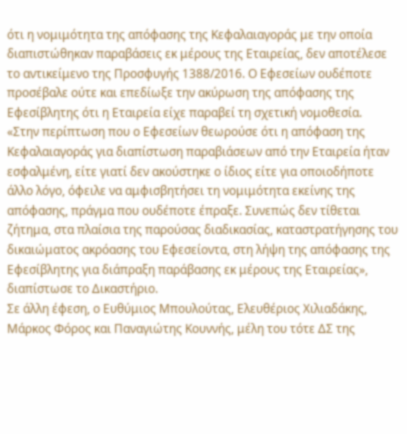ότι η νομιμότητα της απόφασης της Κεφαλαιαγοράς με την οποία διαπιστώθηκαν παραβάσεις εκ μέρους της Εταιρείας, δεν αποτέλεσε το αντικείμενο της Προσφυγής 1388/2016. Ο Εφεσείων ουδέποτε προσέβαλε ούτε και επεδίωξε την ακύρωση της απόφασης της Εφεσίβλητης ότι η Εταιρεία είχε παραβεί τη σχετική νομοθεσία.
«Στην περίπτωση που ο Εφεσείων θεωρούσε ότι η απόφαση της Κεφαλαιαγοράς για διαπίστωση παραβιάσεων από την Εταιρεία ήταν εσφαλμένη, είτε γιατί δεν ακούστηκε ο ίδιος είτε για οποιοδήποτε άλλο λόγο, όφειλε να αμφισβητήσει τη νομιμότητα εκείνης της απόφασης, πράγμα που ουδέποτε έπραξε. Συνεπώς δεν τίθεται ζήτημα, στα πλαίσια της παρούσας διαδικασίας, καταστρατήγησης του δικαιώματος ακρόασης του Εφεσείοντα, στη λήψη της απόφασης της Εφεσίβλητης για διάπραξη παράβασης εκ μέρους της Εταιρείας», διαπίστωσε το Δικαστήριο.
Σε άλλη έφεση, ο Ευθύμιος Μπουλούτας, Ελευθέριος Χιλιαδάκης, Μάρκος Φόρος και Παναγιώτης Κουννής, μέλη του τότε ΔΣ της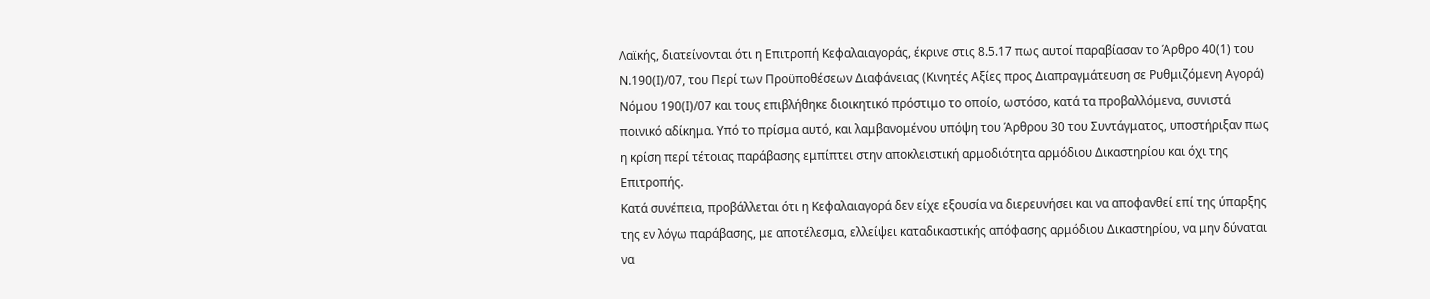Λαϊκής, διατείνονται ότι η Επιτροπή Κεφαλαιαγοράς, έκρινε στις 8.5.17 πως αυτοί παραβίασαν το Άρθρο 40(1) του Ν.190(Ι)/07, του Περί των Προϋποθέσεων Διαφάνειας (Κινητές Αξίες προς Διαπραγμάτευση σε Ρυθμιζόμενη Αγορά) Νόμου 190(Ι)/07 και τους επιβλήθηκε διοικητικό πρόστιμο το οποίο, ωστόσο, κατά τα προβαλλόμενα, συνιστά ποινικό αδίκημα. Υπό το πρίσμα αυτό, και λαμβανομένου υπόψη του Άρθρου 30 του Συντάγματος, υποστήριξαν πως η κρίση περί τέτοιας παράβασης εμπίπτει στην αποκλειστική αρμοδιότητα αρμόδιου Δικαστηρίου και όχι της Επιτροπής.
Κατά συνέπεια, προβάλλεται ότι η Κεφαλαιαγορά δεν είχε εξουσία να διερευνήσει και να αποφανθεί επί της ύπαρξης της εν λόγω παράβασης, με αποτέλεσμα, ελλείψει καταδικαστικής απόφασης αρμόδιου Δικαστηρίου, να μην δύναται να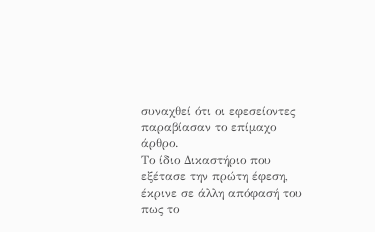συναχθεί ότι οι εφεσείοντες παραβίασαν το επίμαχο άρθρο.
Το ίδιο Δικαστήριο που εξέτασε την πρώτη έφεση, έκρινε σε άλλη απόφασή του πως το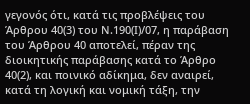γεγονός ότι, κατά τις προβλέψεις του Άρθρου 40(3) του Ν.190(Ι)/07, η παράβαση του Άρθρου 40 αποτελεί, πέραν της διοικητικής παράβασης κατά το Άρθρο 40(2), και ποινικό αδίκημα, δεν αναιρεί, κατά τη λογική και νομική τάξη, την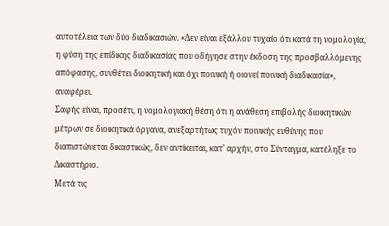αυτοτέλεια των δύο διαδικασιών. «Δεν είναι εξάλλου τυχαίο ότι κατά τη νομολογία, η φύση της επίδικης διαδικασίας που οδήγησε στην έκδοση της προσβαλλόμενης απόφασης, συνθέτει διοικητική και όχι ποινική ή οιονεί ποινική διαδικασία», αναφέρει.
Σαφής είναι, προσέτι, η νομολογιακή θέση ότι η ανάθεση επιβολής διοικητικών μέτρων σε διοικητικά όργανα, ανεξαρτήτως τυχόν ποινικής ευθύνης που διαπιστώνεται δικαστικώς, δεν αντίκειται, κατ’ αρχήν, στο Σύνταγμα, κατέληξε το Δικαστήριο.
Μετά τις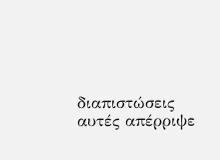διαπιστώσεις αυτές απέρριψε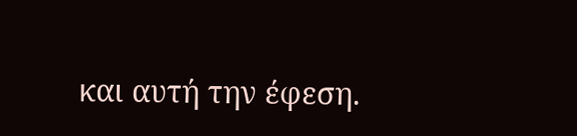και αυτή την έφεση.